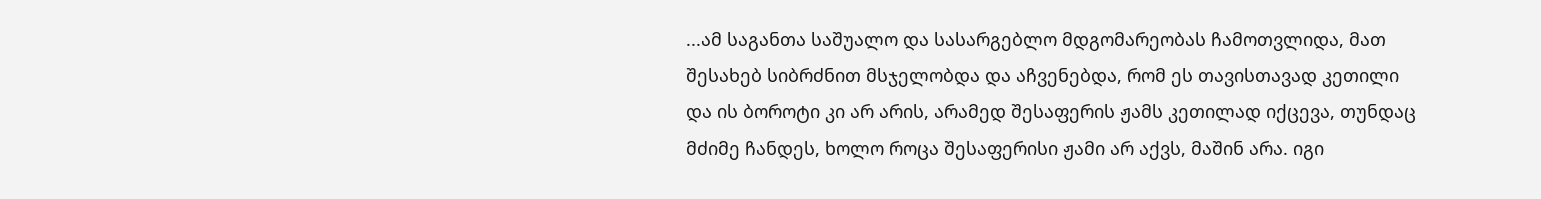...ამ საგანთა საშუალო და სასარგებლო მდგომარეობას ჩამოთვლიდა, მათ შესახებ სიბრძნით მსჯელობდა და აჩვენებდა, რომ ეს თავისთავად კეთილი და ის ბოროტი კი არ არის, არამედ შესაფერის ჟამს კეთილად იქცევა, თუნდაც მძიმე ჩანდეს, ხოლო როცა შესაფერისი ჟამი არ აქვს, მაშინ არა. იგი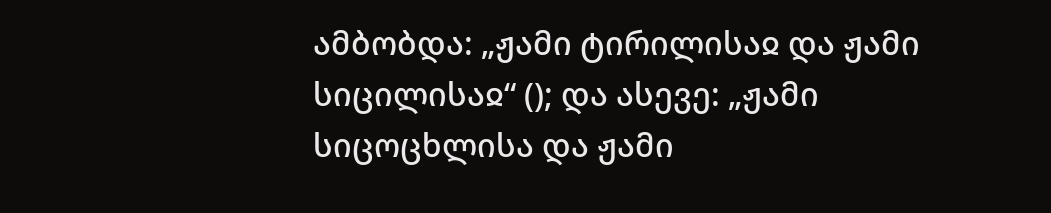ამბობდა: „ჟამი ტირილისაჲ და ჟამი სიცილისაჲ“ (); და ასევე: „ჟამი სიცოცხლისა და ჟამი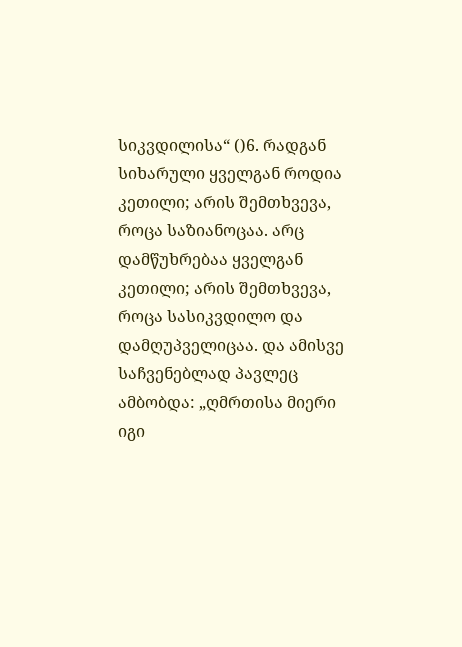სიკვდილისა“ ()6. რადგან სიხარული ყველგან როდია კეთილი; არის შემთხვევა, როცა საზიანოცაა. არც დამწუხრებაა ყველგან კეთილი; არის შემთხვევა, როცა სასიკვდილო და დამღუპველიცაა. და ამისვე საჩვენებლად პავლეც ამბობდა: „ღმრთისა მიერი იგი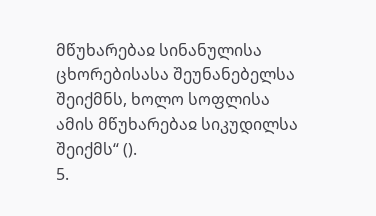მწუხარებაჲ სინანულისა ცხორებისასა შეუნანებელსა შეიქმნს, ხოლო სოფლისა ამის მწუხარებაჲ სიკუდილსა შეიქმს“ ().
5.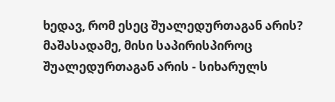ხედავ, რომ ესეც შუალედურთაგან არის? მაშასადამე, მისი საპირისპიროც შუალედურთაგან არის - სიხარულს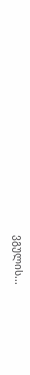ვგულის...